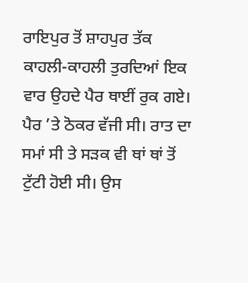ਰਾਇਪੁਰ ਤੋਂ ਸ਼ਾਹਪੁਰ ਤੱਕ
ਕਾਹਲੀ-ਕਾਹਲੀ ਤੁਰਦਿਆਂ ਇਕ ਵਾਰ ਉਹਦੇ ਪੈਰ ਥਾਈਂ ਰੁਕ ਗਏ। ਪੈਰ ’ਤੇ ਠੋਕਰ ਵੱਜੀ ਸੀ। ਰਾਤ ਦਾ ਸਮਾਂ ਸੀ ਤੇ ਸੜਕ ਵੀ ਥਾਂ ਥਾਂ ਤੋਂ ਟੁੱਟੀ ਹੋਈ ਸੀ। ਉਸ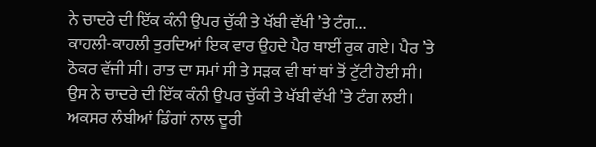ਨੇ ਚਾਦਰੇ ਦੀ ਇੱਕ ਕੰਨੀ ਉਪਰ ਚੁੱਕੀ ਤੇ ਖੱਬੀ ਵੱਖੀ ’ਤੇ ਟੰਗ...
ਕਾਹਲੀ-ਕਾਹਲੀ ਤੁਰਦਿਆਂ ਇਕ ਵਾਰ ਉਹਦੇ ਪੈਰ ਥਾਈਂ ਰੁਕ ਗਏ। ਪੈਰ ’ਤੇ ਠੋਕਰ ਵੱਜੀ ਸੀ। ਰਾਤ ਦਾ ਸਮਾਂ ਸੀ ਤੇ ਸੜਕ ਵੀ ਥਾਂ ਥਾਂ ਤੋਂ ਟੁੱਟੀ ਹੋਈ ਸੀ। ਉਸ ਨੇ ਚਾਦਰੇ ਦੀ ਇੱਕ ਕੰਨੀ ਉਪਰ ਚੁੱਕੀ ਤੇ ਖੱਬੀ ਵੱਖੀ ’ਤੇ ਟੰਗ ਲਈ। ਅਕਸਰ ਲੰਬੀਆਂ ਡਿੰਗਾਂ ਨਾਲ ਦੂਰੀ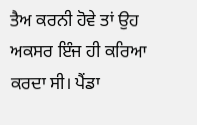ਤੈਅ ਕਰਨੀ ਹੋਵੇ ਤਾਂ ਉਹ ਅਕਸਰ ਇੰਜ ਹੀ ਕਰਿਆ ਕਰਦਾ ਸੀ। ਪੈਂਡਾ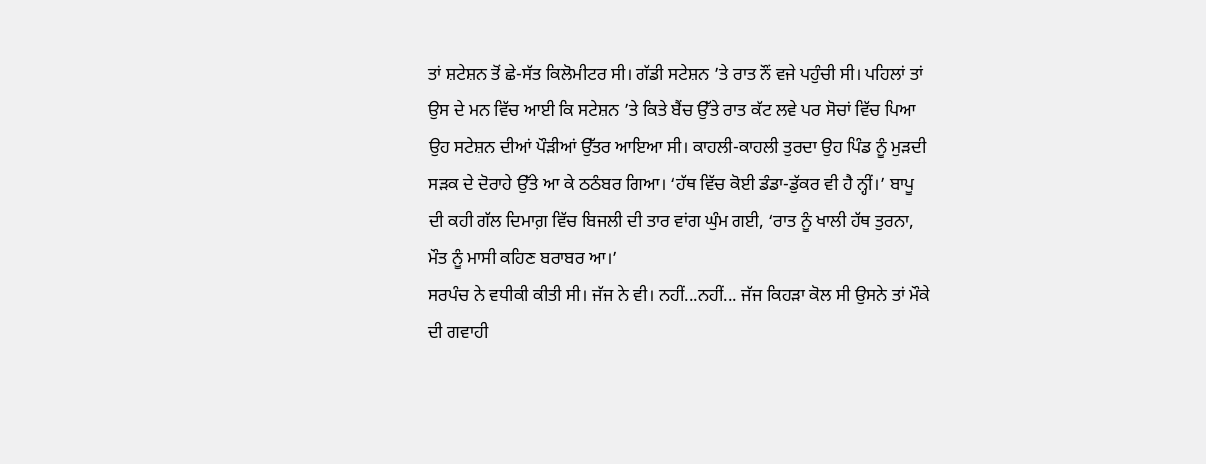ਤਾਂ ਸ਼ਟੇਸ਼ਨ ਤੋਂ ਛੇ-ਸੱਤ ਕਿਲੋਮੀਟਰ ਸੀ। ਗੱਡੀ ਸਟੇਸ਼ਨ ’ਤੇ ਰਾਤ ਨੌਂ ਵਜੇ ਪਹੁੰਚੀ ਸੀ। ਪਹਿਲਾਂ ਤਾਂ ਉਸ ਦੇ ਮਨ ਵਿੱਚ ਆਈ ਕਿ ਸਟੇਸ਼ਨ ’ਤੇ ਕਿਤੇ ਬੈਂਚ ਉੱਤੇ ਰਾਤ ਕੱਟ ਲਵੇ ਪਰ ਸੋਚਾਂ ਵਿੱਚ ਪਿਆ ਉਹ ਸਟੇਸ਼ਨ ਦੀਆਂ ਪੌੜੀਆਂ ਉੱਤਰ ਆਇਆ ਸੀ। ਕਾਹਲੀ-ਕਾਹਲੀ ਤੁਰਦਾ ਉਹ ਪਿੰਡ ਨੂੰ ਮੁੜਦੀ ਸੜਕ ਦੇ ਦੋਰਾਹੇ ਉੱਤੇ ਆ ਕੇ ਠਠੰਬਰ ਗਿਆ। ‘ਹੱਥ ਵਿੱਚ ਕੋਈ ਡੰਡਾ-ਡੁੱਕਰ ਵੀ ਹੈ ਨ੍ਹੀਂ।’ ਬਾਪੂ ਦੀ ਕਹੀ ਗੱਲ ਦਿਮਾਗ਼ ਵਿੱਚ ਬਿਜਲੀ ਦੀ ਤਾਰ ਵਾਂਗ ਘੁੰਮ ਗਈ, ‘ਰਾਤ ਨੂੰ ਖਾਲੀ ਹੱਥ ਤੁਰਨਾ, ਮੌਤ ਨੂੰ ਮਾਸੀ ਕਹਿਣ ਬਰਾਬਰ ਆ।’
ਸਰਪੰਚ ਨੇ ਵਧੀਕੀ ਕੀਤੀ ਸੀ। ਜੱਜ ਨੇ ਵੀ। ਨਹੀਂ...ਨਹੀਂ... ਜੱਜ ਕਿਹੜਾ ਕੋਲ ਸੀ ਉਸਨੇ ਤਾਂ ਮੌਕੇ ਦੀ ਗਵਾਹੀ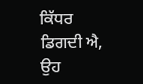ਕਿੱਧਰ ਡਿਗਦੀ ਐ, ਉਹ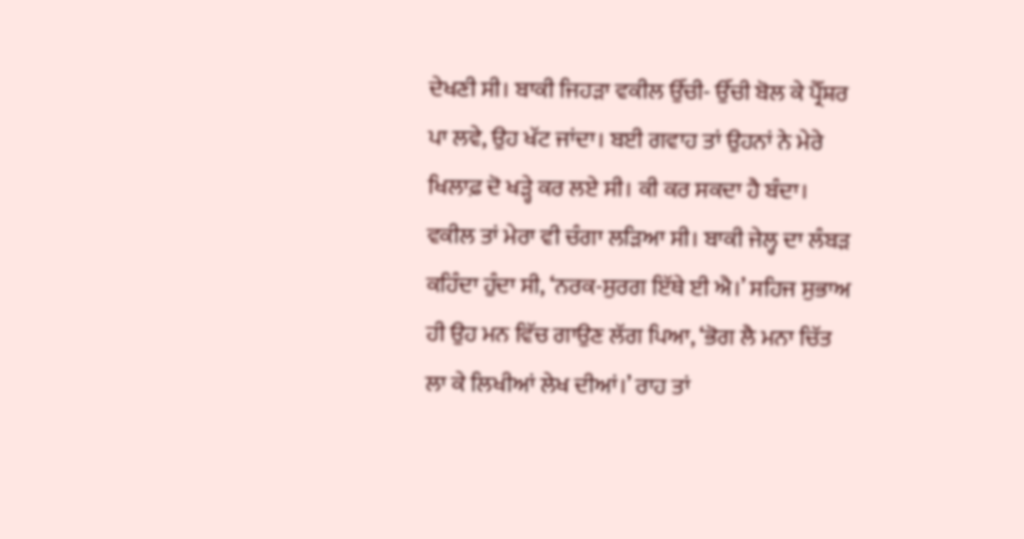ਦੇਖਣੀ ਸੀ। ਬਾਕੀ ਜਿਹੜਾ ਵਕੀਲ ਉੱਚੀ- ਉੱਚੀ ਬੋਲ ਕੇ ਪ੍ਰੈੱਸ਼ਰ ਪਾ ਲਵੇ, ਉਹ ਖੱਟ ਜਾਂਦਾ। ਬਈ ਗਵਾਹ ਤਾਂ ਉਹਨਾਂ ਨੇ ਮੇਰੇ ਖਿਲਾਫ਼ ਦੋ ਖੜ੍ਹੇ ਕਰ ਲਏ ਸੀ। ਕੀ ਕਰ ਸਕਦਾ ਹੈ ਬੰਦਾ। ਵਕੀਲ ਤਾਂ ਮੇਰਾ ਵੀ ਚੰਗਾ ਲੜਿਆ ਸੀ। ਬਾਕੀ ਜੇਲ੍ਹ ਦਾ ਲੰਬੜ ਕਹਿੰਦਾ ਹੁੰਦਾ ਸੀ, ‘ਨਰਕ-ਸੁਰਗ ਇੱਥੇ ਈ ਐ।’ ਸਹਿਜ ਸੁਭਾਅ ਹੀ ਉਹ ਮਨ ਵਿੱਚ ਗਾਉਣ ਲੱਗ ਪਿਆ, ‘ਭੋਗ ਲੈ ਮਨਾ ਚਿੱਤ ਲਾ ਕੇ ਲਿਖੀਆਂ ਲੇਖ ਦੀਆਂ।’ ਰਾਹ ਤਾਂ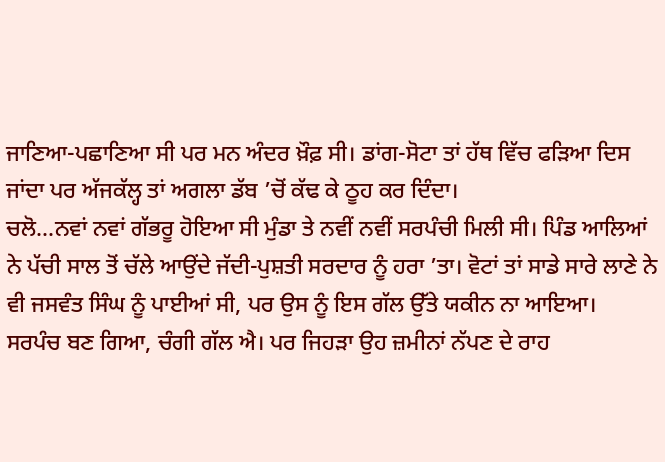ਜਾਣਿਆ-ਪਛਾਣਿਆ ਸੀ ਪਰ ਮਨ ਅੰਦਰ ਖ਼ੌਫ਼ ਸੀ। ਡਾਂਗ-ਸੋਟਾ ਤਾਂ ਹੱਥ ਵਿੱਚ ਫੜਿਆ ਦਿਸ ਜਾਂਦਾ ਪਰ ਅੱਜਕੱਲ੍ਹ ਤਾਂ ਅਗਲਾ ਡੱਬ ’ਚੋਂ ਕੱਢ ਕੇ ਠੂਹ ਕਰ ਦਿੰਦਾ।
ਚਲੋ...ਨਵਾਂ ਨਵਾਂ ਗੱਭਰੂ ਹੋਇਆ ਸੀ ਮੁੰਡਾ ਤੇ ਨਵੀਂ ਨਵੀਂ ਸਰਪੰਚੀ ਮਿਲੀ ਸੀ। ਪਿੰਡ ਆਲਿਆਂ ਨੇ ਪੱਚੀ ਸਾਲ ਤੋਂ ਚੱਲੇ ਆਉਂਦੇ ਜੱਦੀ-ਪੁਸ਼ਤੀ ਸਰਦਾਰ ਨੂੰ ਹਰਾ ’ਤਾ। ਵੋਟਾਂ ਤਾਂ ਸਾਡੇ ਸਾਰੇ ਲਾਣੇ ਨੇ ਵੀ ਜਸਵੰਤ ਸਿੰਘ ਨੂੰ ਪਾਈਆਂ ਸੀ, ਪਰ ਉਸ ਨੂੰ ਇਸ ਗੱਲ ਉੱਤੇ ਯਕੀਨ ਨਾ ਆਇਆ।
ਸਰਪੰਚ ਬਣ ਗਿਆ, ਚੰਗੀ ਗੱਲ ਐ। ਪਰ ਜਿਹੜਾ ਉਹ ਜ਼ਮੀਨਾਂ ਨੱਪਣ ਦੇ ਰਾਹ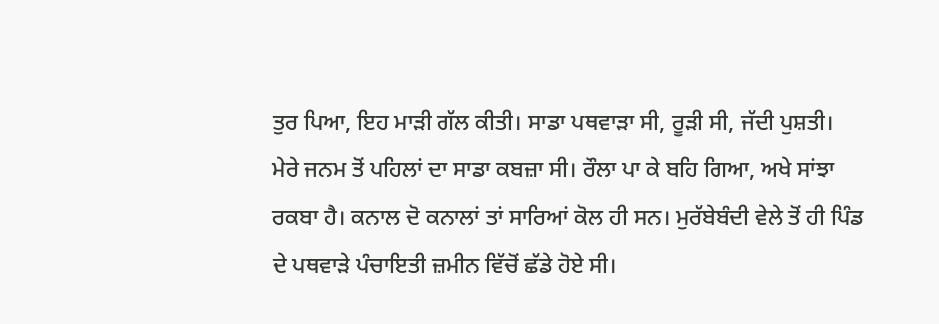ਤੁਰ ਪਿਆ, ਇਹ ਮਾੜੀ ਗੱਲ ਕੀਤੀ। ਸਾਡਾ ਪਥਵਾੜਾ ਸੀ, ਰੂੜੀ ਸੀ, ਜੱਦੀ ਪੁਸ਼ਤੀ। ਮੇਰੇ ਜਨਮ ਤੋਂ ਪਹਿਲਾਂ ਦਾ ਸਾਡਾ ਕਬਜ਼ਾ ਸੀ। ਰੌਲਾ ਪਾ ਕੇ ਬਹਿ ਗਿਆ, ਅਖੇ ਸਾਂਝਾ ਰਕਬਾ ਹੈ। ਕਨਾਲ ਦੋ ਕਨਾਲਾਂ ਤਾਂ ਸਾਰਿਆਂ ਕੋਲ ਹੀ ਸਨ। ਮੁਰੱਬੇਬੰਦੀ ਵੇਲੇ ਤੋਂ ਹੀ ਪਿੰਡ ਦੇ ਪਥਵਾੜੇ ਪੰਚਾਇਤੀ ਜ਼ਮੀਨ ਵਿੱਚੋਂ ਛੱਡੇ ਹੋਏ ਸੀ।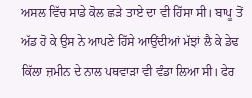ਅਸਲ ਵਿੱਚ ਸਾਡੇ ਕੋਲ ਛੜੇ ਤਾਏ ਦਾ ਵੀ ਹਿੱਸਾ ਸੀ। ਬਾਪੂ ਤੋਂ ਅੱਡ ਹੋ ਕੇ ਉਸ ਨੇ ਆਪਣੇ ਹਿੱਸੇ ਆਉਂਦੀਆਂ ਮੱਝਾਂ ਲੈ ਕੇ ਡੇਢ ਕਿੱਲਾ ਜ਼ਮੀਨ ਦੇ ਨਾਲ ਪਥਵਾੜਾ ਵੀ ਵੰਡਾ ਲਿਆ ਸੀ। ਫੇਰ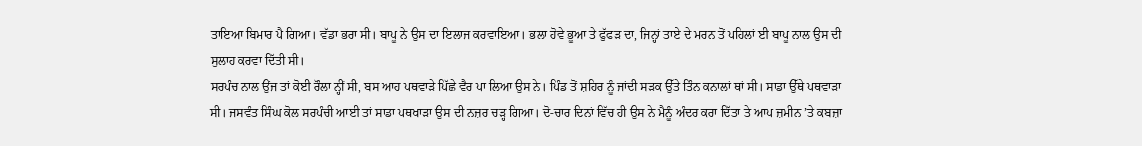ਤਾਇਆ ਬਿਮਾਰ ਪੈ ਗਿਆ। ਵੱਡਾ ਭਰਾ ਸੀ। ਬਾਪੂ ਨੇ ਉਸ ਦਾ ਇਲਾਜ ਕਰਵਾਇਆ। ਭਲਾ ਹੋਵੇ ਭੂਆ ਤੇ ਫੁੱਫੜ ਦਾ, ਜਿਨ੍ਹਾਂ ਤਾਏ ਦੇ ਮਰਨ ਤੋਂ ਪਹਿਲਾਂ ਈ ਬਾਪੂ ਨਾਲ ਉਸ ਦੀ ਸੁਲਾਹ ਕਰਵਾ ਦਿੱਤੀ ਸੀ।
ਸਰਪੰਚ ਨਾਲ ਉਂਜ ਤਾਂ ਕੋਈ ਰੌਲਾ ਨ੍ਹੀਂ ਸੀ, ਬਸ ਆਹ ਪਥਵਾੜੇ ਪਿੱਛੇ ਵੈਰ ਪਾ ਲਿਆ ਉਸ ਨੇ। ਪਿੰਡ ਤੋਂ ਸ਼ਹਿਰ ਨੂੰ ਜਾਂਦੀ ਸੜਕ ਉੱਤੇ ਤਿੰਨ ਕਨਾਲਾਂ ਥਾਂ ਸੀ। ਸਾਡਾ ਉੱਥੇ ਪਥਵਾੜਾ ਸੀ। ਜਸਵੰਤ ਸਿੰਘ ਕੋਲ ਸਰਪੰਚੀ ਆਈ ਤਾਂ ਸਾਡਾ ਪਥਖਾੜਾ ਉਸ ਦੀ ਨਜ਼ਰ ਚੜ੍ਹ ਗਿਆ। ਦੋ-ਚਾਰ ਦਿਨਾਂ ਵਿੱਚ ਹੀ ਉਸ ਨੇ ਮੈਨੂੰ ਅੰਦਰ ਕਰਾ ਦਿੱਤਾ ਤੇ ਆਪ ਜ਼ਮੀਨ ’ਤੇ ਕਬਜ਼ਾ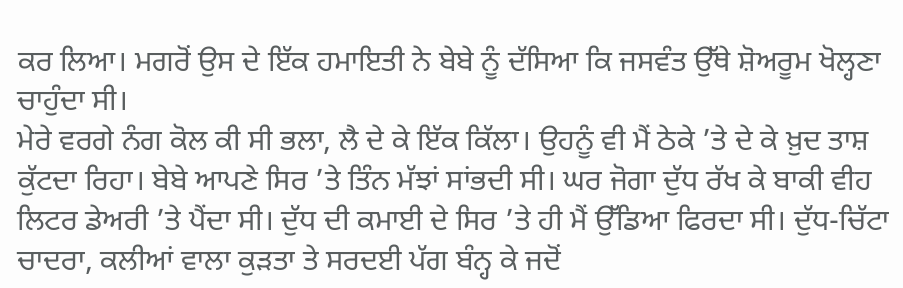ਕਰ ਲਿਆ। ਮਗਰੋਂ ਉਸ ਦੇ ਇੱਕ ਹਮਾਇਤੀ ਨੇ ਬੇਬੇ ਨੂੰ ਦੱਸਿਆ ਕਿ ਜਸਵੰਤ ਉੱਥੇ ਸ਼ੋਅਰੂਮ ਖੋਲ੍ਹਣਾ ਚਾਹੁੰਦਾ ਸੀ।
ਮੇਰੇ ਵਰਗੇ ਨੰਗ ਕੋਲ ਕੀ ਸੀ ਭਲਾ, ਲੈ ਦੇ ਕੇ ਇੱਕ ਕਿੱਲਾ। ਉਹਨੂੰ ਵੀ ਮੈਂ ਠੇਕੇ ’ਤੇ ਦੇ ਕੇ ਖ਼ੁਦ ਤਾਸ਼ ਕੁੱਟਦਾ ਰਿਹਾ। ਬੇਬੇ ਆਪਣੇ ਸਿਰ ’ਤੇ ਤਿੰਨ ਮੱਝਾਂ ਸਾਂਭਦੀ ਸੀ। ਘਰ ਜੋਗਾ ਦੁੱਧ ਰੱਖ ਕੇ ਬਾਕੀ ਵੀਹ ਲਿਟਰ ਡੇਅਰੀ ’ਤੇ ਪੈਂਦਾ ਸੀ। ਦੁੱਧ ਦੀ ਕਮਾਈ ਦੇ ਸਿਰ ’ਤੇ ਹੀ ਮੈਂ ਉੱਡਿਆ ਫਿਰਦਾ ਸੀ। ਦੁੱਧ-ਚਿੱਟਾ ਚਾਦਰਾ, ਕਲੀਆਂ ਵਾਲਾ ਕੁੜਤਾ ਤੇ ਸਰਦਈ ਪੱਗ ਬੰਨ੍ਹ ਕੇ ਜਦੋਂ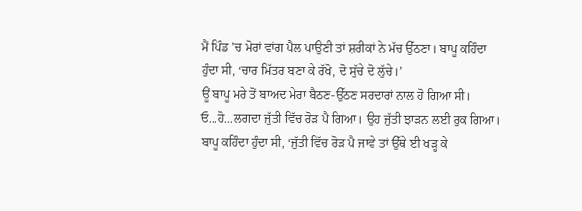ਮੈਂ ਪਿੰਡ ’ਚ ਮੋਰਾਂ ਵਾਂਗ ਪੈਲ ਪਾਉਣੀ ਤਾਂ ਸ਼ਰੀਕਾਂ ਨੇ ਮੱਚ ਉੱਠਣਾ। ਬਾਪੂ ਕਹਿੰਦਾ ਹੁੰਦਾ ਸੀ, ‘ਚਾਰ ਮਿੱਤਰ ਬਣਾ ਕੇ ਰੱਖੋ, ਦੋ ਸੁੱਚੇ ਦੋ ਲੁੱਚੇ।’
ਊਂ ਬਾਪੂ ਮਰੇ ਤੋਂ ਬਾਅਦ ਮੇਰਾ ਬੈਠਣ-ਉੱਠਣ ਸਰਦਾਰਾਂ ਨਾਲ ਹੋ ਗਿਆ ਸੀ। ਓ...ਹੋ...ਲਗਦਾ ਜੁੱਤੀ ਵਿੱਚ ਰੋੜ ਪੈ ਗਿਆ। ਉਹ ਜੁੱਤੀ ਝਾੜਨ ਲਈ ਰੁਕ ਗਿਆ। ਬਾਪੂ ਕਹਿੰਦਾ ਹੁੰਦਾ ਸੀ, ‘ਜੁੱਤੀ ਵਿੱਚ ਰੋੜ ਪੈ ਜਾਵੇ ਤਾਂ ਉੱਥੇ ਈ ਖੜ੍ਹ ਕੇ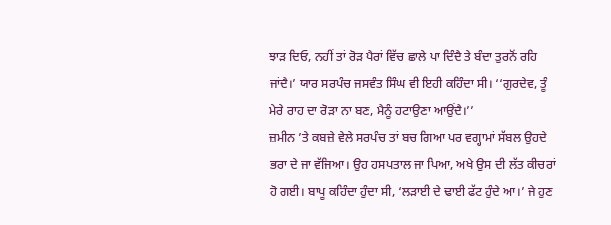ਝਾੜ ਦਿਓ, ਨਹੀਂ ਤਾਂ ਰੋੜ ਪੈਰਾਂ ਵਿੱਚ ਛਾਲੇ ਪਾ ਦਿੰਦੈ ਤੇ ਬੰਦਾ ਤੁਰਨੋਂ ਰਹਿ ਜਾਂਦੈ।’ ਯਾਰ ਸਰਪੰਚ ਜਸਵੰਤ ਸਿੰਘ ਵੀ ਇਹੀ ਕਹਿੰਦਾ ਸੀ। ‘‘ਗੁਰਦੇਵ, ਤੂੰ ਮੇਰੇ ਰਾਹ ਦਾ ਰੋੜਾ ਨਾ ਬਣ, ਮੈਨੂੰ ਹਟਾਉਣਾ ਆਉਂਦੈ।’’
ਜ਼ਮੀਨ ’ਤੇ ਕਬਜ਼ੇ ਵੇਲੇ ਸਰਪੰਚ ਤਾਂ ਬਚ ਗਿਆ ਪਰ ਵਗ੍ਹਾਮਾਂ ਸੱਬਲ ਉਹਦੇ ਭਰਾ ਦੇ ਜਾ ਵੱਜਿਆ। ਉਹ ਹਸਪਤਾਲ ਜਾ ਪਿਆ, ਅਖੇ ਉਸ ਦੀ ਲੱਤ ਕੀਚਰਾਂ ਹੋ ਗਈ। ਬਾਪੂ ਕਹਿੰਦਾ ਹੁੰਦਾ ਸੀ, ‘ਲੜਾਈ ਦੇ ਢਾਈ ਫੱਟ ਹੁੰਦੇ ਆ।’ ਜੇ ਹੁਣ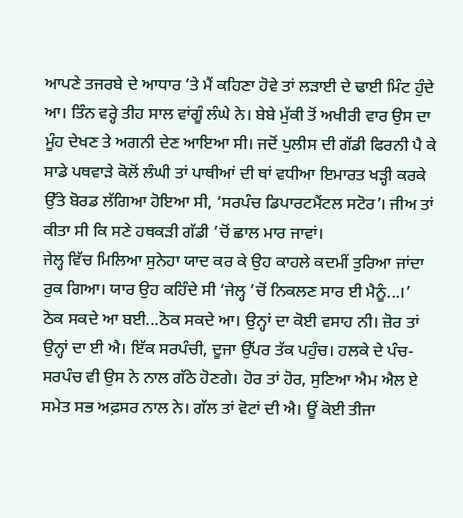ਆਪਣੇ ਤਜਰਬੇ ਦੇ ਆਧਾਰ ’ਤੇ ਮੈਂ ਕਹਿਣਾ ਹੋਵੇ ਤਾਂ ਲੜਾਈ ਦੇ ਢਾਈ ਮਿੰਟ ਹੁੰਦੇ ਆ। ਤਿੰਨ ਵਰ੍ਹੇ ਤੀਹ ਸਾਲ ਵਾਂਗੂੰ ਲੰਘੇ ਨੇ। ਬੇਬੇ ਮੁੱਕੀ ਤੋਂ ਅਖੀਰੀ ਵਾਰ ਉਸ ਦਾ ਮੂੰਹ ਦੇਖਣ ਤੇ ਅਗਨੀ ਦੇਣ ਆਇਆ ਸੀ। ਜਦੋਂ ਪੁਲੀਸ ਦੀ ਗੱਡੀ ਫਿਰਨੀ ਪੈ ਕੇ ਸਾਡੇ ਪਥਵਾੜੇ ਕੋਲੋਂ ਲੰਘੀ ਤਾਂ ਪਾਥੀਆਂ ਦੀ ਥਾਂ ਵਧੀਆ ਇਮਾਰਤ ਖੜ੍ਹੀ ਕਰਕੇ ਉੱਤੇ ਬੋਰਡ ਲੱਗਿਆ ਹੋਇਆ ਸੀ, ‘ਸਰਪੰਚ ਡਿਪਾਰਟਮੈਂਟਲ ਸਟੋਰ’। ਜੀਅ ਤਾਂ ਕੀਤਾ ਸੀ ਕਿ ਸਣੇ ਹਥਕੜੀ ਗੱਡੀ ’ਚੋਂ ਛਾਲ ਮਾਰ ਜਾਵਾਂ।
ਜੇਲ੍ਹ ਵਿੱਚ ਮਿਲਿਆ ਸੁਨੇਹਾ ਯਾਦ ਕਰ ਕੇ ਉਹ ਕਾਹਲੇ ਕਦਮੀਂ ਤੁਰਿਆ ਜਾਂਦਾ ਰੁਕ ਗਿਆ। ਯਾਰ ਉਹ ਕਹਿੰਦੇ ਸੀ ‘ਜੇਲ੍ਹ ’ਚੋਂ ਨਿਕਲਣ ਸਾਰ ਈ ਮੈਨੂੰ...।’ ਠੋਕ ਸਕਦੇ ਆ ਬਈ...ਠੋਕ ਸਕਦੇ ਆ। ਉਨ੍ਹਾਂ ਦਾ ਕੋਈ ਵਸਾਹ ਨੀ। ਜ਼ੋਰ ਤਾਂ ਉਨ੍ਹਾਂ ਦਾ ਈ ਐ। ਇੱਕ ਸਰਪੰਚੀ, ਦੂਜਾ ਉੱਪਰ ਤੱਕ ਪਹੁੰਚ। ਹਲਕੇ ਦੇ ਪੰਚ-ਸਰਪੰਚ ਵੀ ਉਸ ਨੇ ਨਾਲ ਗੱਠੇ ਹੋਣਗੇ। ਹੋਰ ਤਾਂ ਹੋਰ, ਸੁਣਿਆ ਐਮ ਐਲ ਏ ਸਮੇਤ ਸਭ ਅਫ਼ਸਰ ਨਾਲ ਨੇ। ਗੱਲ ਤਾਂ ਵੋਟਾਂ ਦੀ ਐ। ਊਂ ਕੋਈ ਤੀਜਾ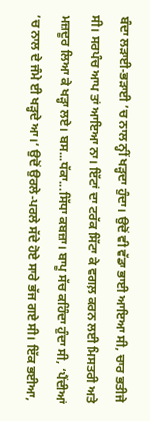ਬੰਦਾ ਲੜਾਈ-ਭੜਾਈ ’ਚ ਨਾਲ ਨ੍ਹੀਂ ਖੜ੍ਹਦਾ ਹੁੰਦਾ। ਉਦੋਂ ਵੀ ਵੱਡਾ ਭਾਈ ਆਇਆ ਸੀ, ਚਾਰ ਭਤੀਜੇ ਸੀ। ਸਰਪੰਚ ਆਪ ਤਾਂ ਆਇਆ ਨਾ। ਇੱਟਾਂ ਦਾ ਟਰੱਕ ਸਿੱਟਾ ਕੇ ਵਗਲ਼ ਕਰਨ ਲਈ ਮਿਸਤਰੀ ਅਤੇ ਮਜ਼ਦੂਰ ਲਿਆ ਕੇ ਖੜ੍ਹਾ ਲਏ। ਬਸ...ਧੱਕਾ...ਸਿੱਧਾ ਕਬਜ਼ਾ। ਬਾਪੂ ਸੱਚ ਕਹਿੰਦਾ ਹੁੰਦਾ ਸੀ, ‘ਪੈਂਦੀਆਂ ’ਚ ਨਾਲ ਦੇ ਜੰਮੇ ਈ ਖੜ੍ਹਦੇ ਆ।’ ਉਦੋਂ ਉਰਲੇ-ਪਰਲੇ ਸੱਦੇ ਹੋਏ ਸਾਰੇ ਭੱਜ ਗਏ ਸੀ। ਇੱਕ ਭਈਆ,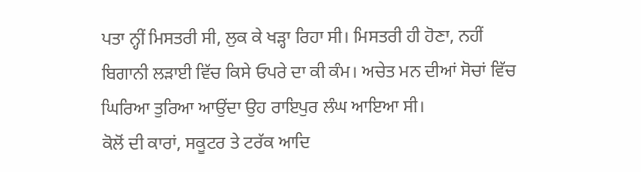ਪਤਾ ਨ੍ਹੀਂ ਮਿਸਤਰੀ ਸੀ, ਲੁਕ ਕੇ ਖੜ੍ਹਾ ਰਿਹਾ ਸੀ। ਮਿਸਤਰੀ ਹੀ ਹੋਣਾ, ਨਹੀਂ ਬਿਗਾਨੀ ਲੜਾਈ ਵਿੱਚ ਕਿਸੇ ਓਪਰੇ ਦਾ ਕੀ ਕੰਮ। ਅਚੇਤ ਮਨ ਦੀਆਂ ਸੋਚਾਂ ਵਿੱਚ ਘਿਰਿਆ ਤੁਰਿਆ ਆਉਂਦਾ ਉਹ ਰਾਇਪੁਰ ਲੰਘ ਆਇਆ ਸੀ।
ਕੋਲੋਂ ਦੀ ਕਾਰਾਂ, ਸਕੂਟਰ ਤੇ ਟਰੱਕ ਆਦਿ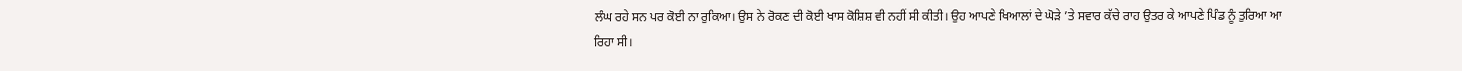ਲੰਘ ਰਹੇ ਸਨ ਪਰ ਕੋਈ ਨਾ ਰੁਕਿਆ। ਉਸ ਨੇ ਰੋਕਣ ਦੀ ਕੋਈ ਖਾਸ ਕੋਸ਼ਿਸ਼ ਵੀ ਨਹੀਂ ਸੀ ਕੀਤੀ। ਉਹ ਆਪਣੇ ਖਿਆਲਾਂ ਦੇ ਘੋੜੇ ’ਤੇ ਸਵਾਰ ਕੱਚੇ ਰਾਹ ਉਤਰ ਕੇ ਆਪਣੇ ਪਿੰਡ ਨੂੰ ਤੁਰਿਆ ਆ ਰਿਹਾ ਸੀ।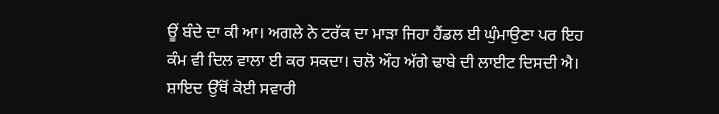ਊਂ ਬੰਦੇ ਦਾ ਕੀ ਆ। ਅਗਲੇ ਨੇ ਟਰੱਕ ਦਾ ਮਾੜਾ ਜਿਹਾ ਹੈਂਡਲ ਈ ਘੁੰਮਾਉਣਾ ਪਰ ਇਹ ਕੰਮ ਵੀ ਦਿਲ ਵਾਲਾ ਈ ਕਰ ਸਕਦਾ। ਚਲੋ ਔਹ ਅੱਗੇ ਢਾਬੇ ਦੀ ਲਾਈਟ ਦਿਸਦੀ ਐ। ਸ਼ਾਇਦ ਉੱਥੋਂ ਕੋਈ ਸਵਾਰੀ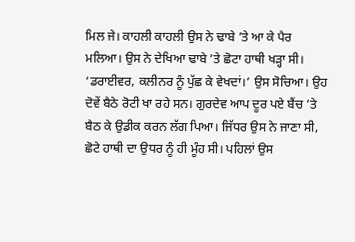ਮਿਲ ਜੇ। ਕਾਹਲੀ ਕਾਹਲੀ ਉਸ ਨੇ ਢਾਬੇ ’ਤੇ ਆ ਕੇ ਪੈਰ ਮਲਿਆ। ਉਸ ਨੇ ਦੇਖਿਆ ਢਾਬੇ ’ਤੇ ਛੋਟਾ ਹਾਥੀ ਖੜ੍ਹਾ ਸੀ। ‘ਡਰਾਈਵਰ, ਕਲੀਨਰ ਨੂੰ ਪੁੱਛ ਕੇ ਵੇਖਦਾਂ।’ ਉਸ ਸੋਚਿਆ। ਉਹ ਦੋਵੇਂ ਬੈਠੇ ਰੋਟੀ ਖਾ ਰਹੇ ਸਨ। ਗੁਰਦੇਵ ਆਪ ਦੂਰ ਪਏ ਬੈਂਚ ’ਤੇ ਬੈਠ ਕੇ ਉਡੀਕ ਕਰਨ ਲੱਗ ਪਿਆ। ਜਿੱਧਰ ਉਸ ਨੇ ਜਾਣਾ ਸੀ, ਛੋਟੇ ਹਾਥੀ ਦਾ ਉਧਰ ਨੂੰ ਹੀ ਮੂੰਹ ਸੀ। ਪਹਿਲਾਂ ਉਸ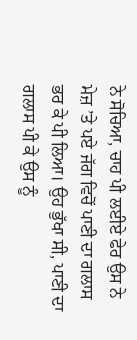ਨੇ ਸੋਚਿਆ, ਚਾਹ ਪੀ ਲਈਏ ਫੇਰ ਉਸ ਨੇ ਮੇਜ਼ ’ਤੇ ਪਏ ਜੱਗ ਵਿਚੋਂ ਪਾਣੀ ਦਾ ਗਲਾਸ ਭਰ ਕੇ ਪੀ ਲਿਆ। ਉਹ ਭੁੱਖਾ ਸੀ, ਪਾਣੀ ਦਾ ਗਲਾਸ ਪੀ ਕੇ ਉਸ ਨੂੰ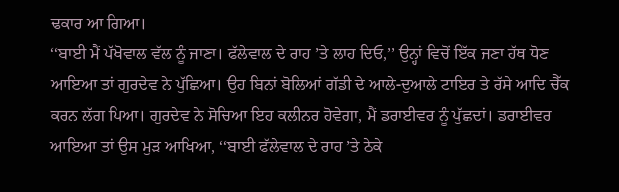ਢਕਾਰ ਆ ਗਿਆ।
‘‘ਬਾਈ ਮੈਂ ਪੱਖੋਵਾਲ ਵੱਲ ਨੂੰ ਜਾਣਾ। ਫੱਲੇਵਾਲ ਦੇ ਰਾਹ ’ਤੇ ਲਾਹ ਦਿਓ,’’ ਉਨ੍ਹਾਂ ਵਿਚੋਂ ਇੱਕ ਜਣਾ ਹੱਥ ਧੋਣ ਆਇਆ ਤਾਂ ਗੁਰਦੇਵ ਨੇ ਪੁੱਛਿਆ। ਉਹ ਬਿਨਾਂ ਬੋਲਿਆਂ ਗੱਡੀ ਦੇ ਆਲੇ-ਦੁਆਲੇ ਟਾਇਰ ਤੇ ਰੱਸੇ ਆਦਿ ਚੈੱਕ ਕਰਨ ਲੱਗ ਪਿਆ। ਗੁਰਦੇਵ ਨੇ ਸੋਚਿਆ ਇਹ ਕਲੀਨਰ ਹੋਵੇਗਾ, ਮੈਂ ਡਰਾਈਵਰ ਨੂੰ ਪੁੱਛਦਾਂ। ਡਰਾਈਵਰ ਆਇਆ ਤਾਂ ਉਸ ਮੁੜ ਆਖਿਆ, ‘‘ਬਾਈ ਫੱਲੇਵਾਲ ਦੇ ਰਾਹ ’ਤੇ ਠੇਕੇ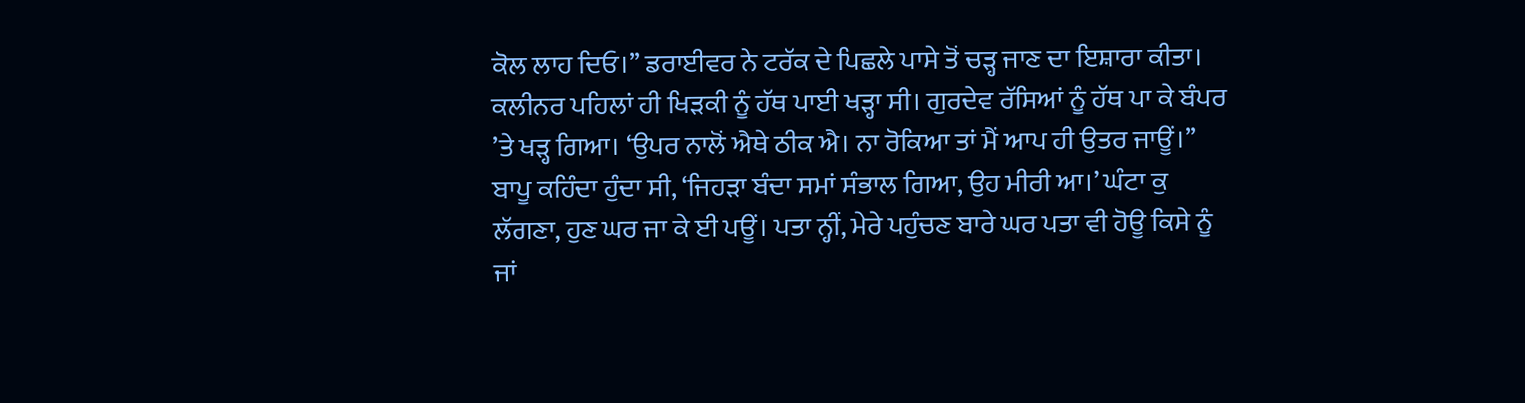ਕੋਲ ਲਾਹ ਦਿਓ।’’ ਡਰਾਈਵਰ ਨੇ ਟਰੱਕ ਦੇ ਪਿਛਲੇ ਪਾਸੇ ਤੋਂ ਚੜ੍ਹ ਜਾਣ ਦਾ ਇਸ਼ਾਰਾ ਕੀਤਾ। ਕਲੀਨਰ ਪਹਿਲਾਂ ਹੀ ਖਿੜਕੀ ਨੂੰ ਹੱਥ ਪਾਈ ਖੜ੍ਹਾ ਸੀ। ਗੁਰਦੇਵ ਰੱਸਿਆਂ ਨੂੰ ਹੱਥ ਪਾ ਕੇ ਬੰਪਰ ’ਤੇ ਖੜ੍ਹ ਗਿਆ। ‘ਉਪਰ ਨਾਲੋਂ ਐਥੇ ਠੀਕ ਐ। ਨਾ ਰੋਕਿਆ ਤਾਂ ਮੈਂ ਆਪ ਹੀ ਉਤਰ ਜਾਊਂ।’’ ਬਾਪੂ ਕਹਿੰਦਾ ਹੁੰਦਾ ਸੀ, ‘ਜਿਹੜਾ ਬੰਦਾ ਸਮਾਂ ਸੰਭਾਲ ਗਿਆ, ਉਹ ਮੀਰੀ ਆ।’ ਘੰਟਾ ਕੁ ਲੱਗਣਾ, ਹੁਣ ਘਰ ਜਾ ਕੇ ਈ ਪਊਂ। ਪਤਾ ਨ੍ਹੀਂ, ਮੇਰੇ ਪਹੁੰਚਣ ਬਾਰੇ ਘਰ ਪਤਾ ਵੀ ਹੋਊ ਕਿਸੇ ਨੂੰ ਜਾਂ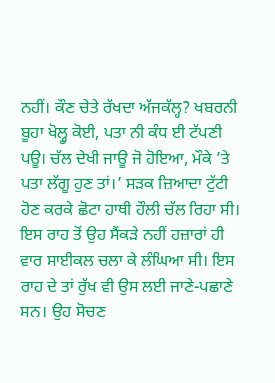ਨਹੀਂ। ਕੌਣ ਚੇਤੇ ਰੱਖਦਾ ਅੱਜਕੱਲ੍ਹ? ਖਬਰਨੀ ਬੂਹਾ ਖੋਲ੍ਹੂ ਕੋਈ, ਪਤਾ ਨੀ ਕੰਧ ਈ ਟੱਪਣੀ ਪਊ। ਚੱਲ ਦੇਖੀ ਜਾਊ ਜੋ ਹੋਇਆ, ਮੌਕੇ ’ਤੇ ਪਤਾ ਲੱਗੂ ਹੁਣ ਤਾਂ।’ ਸੜਕ ਜ਼ਿਆਦਾ ਟੁੱਟੀ ਹੋਣ ਕਰਕੇ ਛੋਟਾ ਹਾਥੀ ਹੌਲੀ ਚੱਲ ਰਿਹਾ ਸੀ। ਇਸ ਰਾਹ ਤੋਂ ਉਹ ਸੈਂਕੜੇ ਨਹੀਂ ਹਜ਼ਾਰਾਂ ਹੀ ਵਾਰ ਸਾਈਕਲ ਚਲਾ ਕੇ ਲੰਘਿਆ ਸੀ। ਇਸ ਰਾਹ ਦੇ ਤਾਂ ਰੁੱਖ ਵੀ ਉਸ ਲਈ ਜਾਣੇ-ਪਛਾਣੇ ਸਨ। ਉਹ ਸੋਚਣ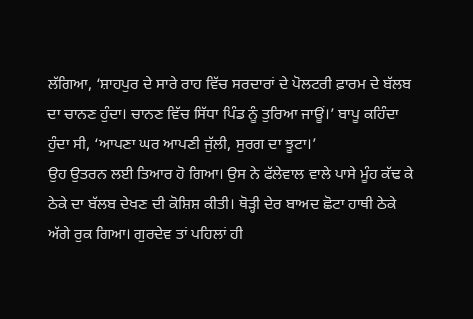ਲੱਗਿਆ, ‘ਸ਼ਾਹਪੁਰ ਦੇ ਸਾਰੇ ਰਾਹ ਵਿੱਚ ਸਰਦਾਰਾਂ ਦੇ ਪੋਲਟਰੀ ਫ਼ਾਰਮ ਦੇ ਬੱਲਬ ਦਾ ਚਾਨਣ ਹੁੰਦਾ। ਚਾਨਣ ਵਿੱਚ ਸਿੱਧਾ ਪਿੰਡ ਨੂੰ ਤੁਰਿਆ ਜਾਊਂ।’ ਬਾਪੂ ਕਹਿੰਦਾ ਹੁੰਦਾ ਸੀ, ‘ਆਪਣਾ ਘਰ ਆਪਣੀ ਜੁੱਲੀ, ਸੁਰਗ ਦਾ ਝੂਟਾ।’
ਉਹ ਉਤਰਨ ਲਈ ਤਿਆਰ ਹੋ ਗਿਆ। ਉਸ ਨੇ ਫੱਲੇਵਾਲ ਵਾਲੇ ਪਾਸੇ ਮੂੰਹ ਕੱਢ ਕੇ ਠੇਕੇ ਦਾ ਬੱਲਬ ਦੇਖਣ ਦੀ ਕੋਸ਼ਿਸ਼ ਕੀਤੀ। ਥੋੜ੍ਹੀ ਦੇਰ ਬਾਅਦ ਛੋਟਾ ਹਾਥੀ ਠੇਕੇ ਅੱਗੇ ਰੁਕ ਗਿਆ। ਗੁਰਦੇਵ ਤਾਂ ਪਹਿਲਾਂ ਹੀ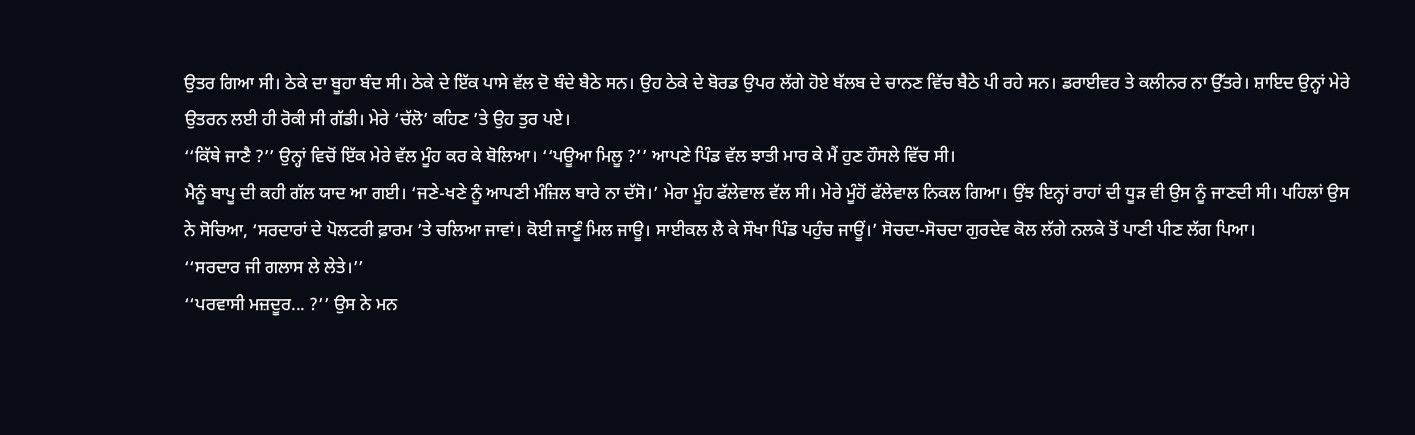ਉਤਰ ਗਿਆ ਸੀ। ਠੇਕੇ ਦਾ ਬੂਹਾ ਬੰਦ ਸੀ। ਠੇਕੇ ਦੇ ਇੱਕ ਪਾਸੇ ਵੱਲ ਦੋ ਬੰਦੇ ਬੈਠੇ ਸਨ। ਉਹ ਠੇਕੇ ਦੇ ਬੋਰਡ ਉਪਰ ਲੱਗੇ ਹੋਏ ਬੱਲਬ ਦੇ ਚਾਨਣ ਵਿੱਚ ਬੈਠੇ ਪੀ ਰਹੇ ਸਨ। ਡਰਾਈਵਰ ਤੇ ਕਲੀਨਰ ਨਾ ਉੱਤਰੇ। ਸ਼ਾਇਦ ਉਨ੍ਹਾਂ ਮੇਰੇ ਉਤਰਨ ਲਈ ਹੀ ਰੋਕੀ ਸੀ ਗੱਡੀ। ਮੇਰੇ ‘ਚੱਲੋ’ ਕਹਿਣ ’ਤੇ ਉਹ ਤੁਰ ਪਏ।
‘‘ਕਿੱਥੇ ਜਾਣੈ ?’’ ਉਨ੍ਹਾਂ ਵਿਚੋਂ ਇੱਕ ਮੇਰੇ ਵੱਲ ਮੂੰਹ ਕਰ ਕੇ ਬੋਲਿਆ। ‘‘ਪਊਆ ਮਿਲੂ ?’’ ਆਪਣੇ ਪਿੰਡ ਵੱਲ ਝਾਤੀ ਮਾਰ ਕੇ ਮੈਂ ਹੁਣ ਹੌਸਲੇ ਵਿੱਚ ਸੀ।
ਮੈਨੂੰ ਬਾਪੂ ਦੀ ਕਹੀ ਗੱਲ ਯਾਦ ਆ ਗਈ। ‘ਜਣੇ-ਖਣੇ ਨੂੰ ਆਪਣੀ ਮੰਜ਼ਿਲ ਬਾਰੇ ਨਾ ਦੱਸੋ।’ ਮੇਰਾ ਮੂੰਹ ਫੱਲੇਵਾਲ ਵੱਲ ਸੀ। ਮੇਰੇ ਮੂੰਹੋਂ ਫੱਲੇਵਾਲ ਨਿਕਲ ਗਿਆ। ਉਂਝ ਇਨ੍ਹਾਂ ਰਾਹਾਂ ਦੀ ਧੂੜ ਵੀ ਉਸ ਨੂੰ ਜਾਣਦੀ ਸੀ। ਪਹਿਲਾਂ ਉਸ ਨੇ ਸੋਚਿਆ, ‘ਸਰਦਾਰਾਂ ਦੇ ਪੋਲਟਰੀ ਫ਼ਾਰਮ ’ਤੇ ਚਲਿਆ ਜਾਵਾਂ। ਕੋਈ ਜਾਣੂੰ ਮਿਲ ਜਾਊ। ਸਾਈਕਲ ਲੈ ਕੇ ਸੌਖਾ ਪਿੰਡ ਪਹੁੰਚ ਜਾਊਂ।’ ਸੋਚਦਾ-ਸੋਚਦਾ ਗੁਰਦੇਵ ਕੋਲ ਲੱਗੇ ਨਲਕੇ ਤੋਂ ਪਾਣੀ ਪੀਣ ਲੱਗ ਪਿਆ।
‘‘ਸਰਦਾਰ ਜੀ ਗਲਾਸ ਲੇ ਲੇਤੇ।’’
‘‘ਪਰਵਾਸੀ ਮਜ਼ਦੂਰ... ?’’ ਉਸ ਨੇ ਮਨ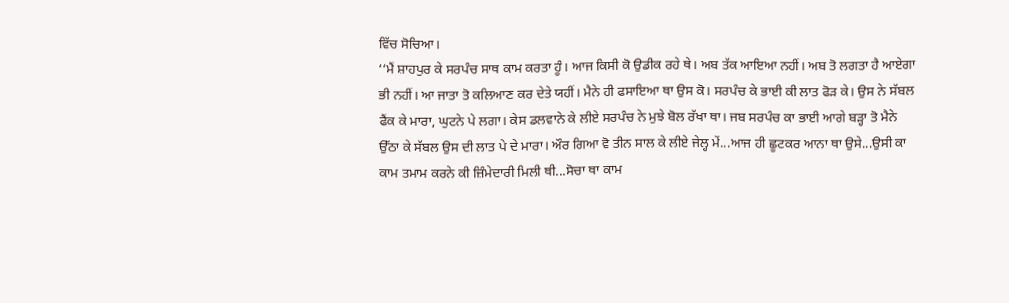ਵਿੱਚ ਸੋਚਿਆ।
‘‘ਮੈਂ ਸ਼ਾਹਪੁਰ ਕੇ ਸਰਪੰਚ ਸਾਥ ਕਾਮ ਕਰਤਾ ਹੂੰ। ਆਜ ਕਿਸੀ ਕੋ ਉਡੀਕ ਰਹੇ ਥੇ। ਅਬ ਤੱਕ ਆਇਆ ਨਹੀਂ। ਅਬ ਤੋ ਲਗਤਾ ਹੈ ਆਏਗਾ ਭੀ ਨਹੀਂ। ਆ ਜਾਤਾ ਤੋ ਕਲਿਆਣ ਕਰ ਦੇਤੇ ਯਹੀਂ। ਮੈਨੇ ਹੀ ਫਸਾਇਆ ਥਾ ਉਸ ਕੋ। ਸਰਪੰਚ ਕੇ ਭਾਈ ਕੀ ਲਾਤ ਫੋੜ ਕੇ। ਉਸ ਨੇ ਸੱਬਲ ਫੈਂਕ ਕੇ ਮਾਰਾ, ਘੁਟਨੇ ਪੇ ਲਗਾ। ਕੇਸ ਡਲਵਾਨੇ ਕੇ ਲੀਏ ਸਰਪੰਚ ਨੇ ਮੁਝੇ ਬੋਲ ਰੱਖਾ ਥਾ। ਜਬ ਸਰਪੰਚ ਕਾ ਭਾਈ ਆਗੇ ਬੜ੍ਹਾ ਤੋ ਮੈਨੇ ਉੱਠਾ ਕੇ ਸੱਬਲ ਉਸ ਦੀ ਲਾਤ ਪੇ ਦੇ ਮਾਰਾ। ਔਰ ਗਿਆ ਵੋ ਤੀਨ ਸਾਲ ਕੇ ਲੀਏ ਜੇਲ੍ਹ ਮੇਂ...ਆਜ ਹੀ ਛੂਟਕਰ ਆਨਾ ਥਾ ਉਸੇ...ਉਸੀ ਕਾ ਕਾਮ ਤਮਾਮ ਕਰਨੇ ਕੀ ਜ਼ਿੰਮੇਦਾਰੀ ਮਿਲੀ ਥੀ...ਸੋਚਾ ਥਾ ਕਾਮ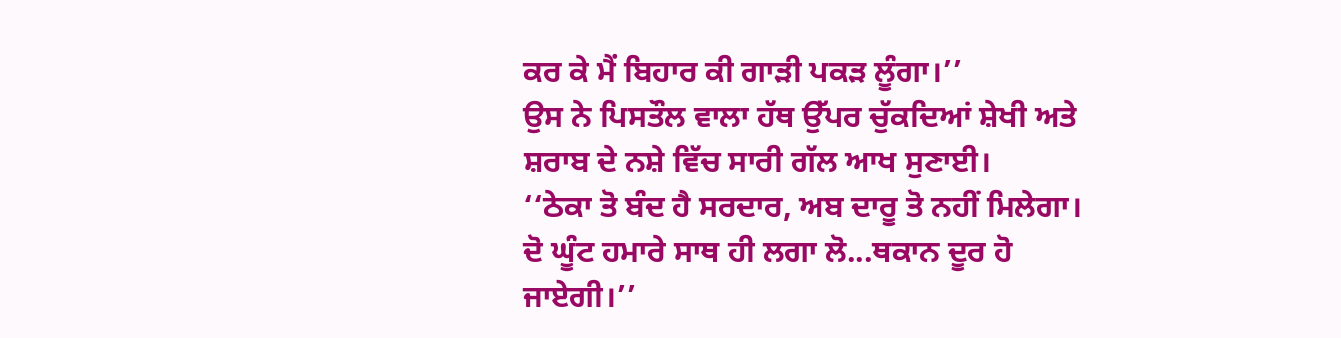ਕਰ ਕੇ ਮੈਂ ਬਿਹਾਰ ਕੀ ਗਾੜੀ ਪਕੜ ਲੂੰਗਾ।’’
ਉਸ ਨੇ ਪਿਸਤੌਲ ਵਾਲਾ ਹੱਥ ਉੱਪਰ ਚੁੱਕਦਿਆਂ ਸ਼ੇਖੀ ਅਤੇ ਸ਼ਰਾਬ ਦੇ ਨਸ਼ੇ ਵਿੱਚ ਸਾਰੀ ਗੱਲ ਆਖ ਸੁਣਾਈ।
‘‘ਠੇਕਾ ਤੋ ਬੰਦ ਹੈ ਸਰਦਾਰ, ਅਬ ਦਾਰੂ ਤੋ ਨਹੀਂ ਮਿਲੇਗਾ। ਦੋ ਘੂੰਟ ਹਮਾਰੇ ਸਾਥ ਹੀ ਲਗਾ ਲੋ...ਥਕਾਨ ਦੂਰ ਹੋ ਜਾਏਗੀ।’’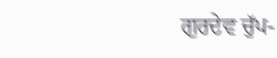ਗੁਰਦੇਵ ਚੁੱਪ-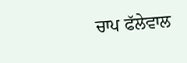ਚਾਪ ਫੱਲੇਵਾਲ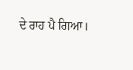ਦੇ ਰਾਹ ਪੈ ਗਿਆ।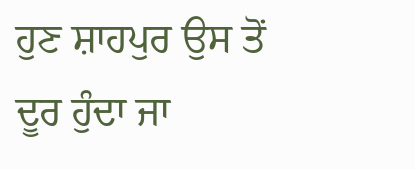ਹੁਣ ਸ਼ਾਹਪੁਰ ਉਸ ਤੋਂ ਦੂਰ ਹੁੰਦਾ ਜਾ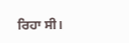ਰਿਹਾ ਸੀ।